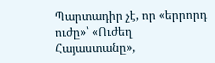Պարտադիր չէ, որ «երրորդ ուժը»՝ «Ուժեղ Հայաստանը»,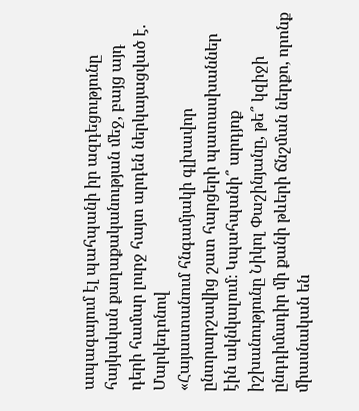ապագայում էլ պահպանի իր ազդեցությունը հայկական քաղաքականության մեջ, բայց այդ դերի համար լուրջ հայտ արդեն ներկայացված է. Մարկեդոնով
«Հայաստանում հնգամյակի գլխավոր ընտրարշավից շատ հարցերի պատասխաններ էին ակնկալում։ Կպահպանի՞ արդյոք իշխանությունը Նիկոլ Փաշինյանը, թե՞ կզիջի ընդդիմադիր մի քանի թևերի ճնշման ներքո, որոնք միասնական են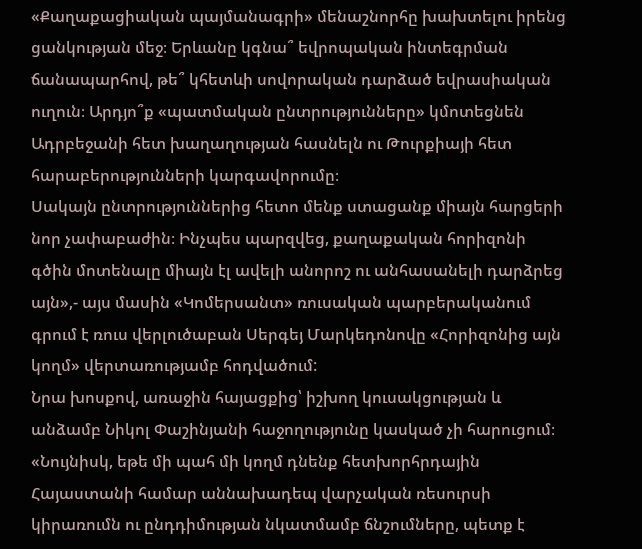«Քաղաքացիական պայմանագրի» մենաշնորհը խախտելու իրենց ցանկության մեջ։ Երևանը կգնա՞ եվրոպական ինտեգրման ճանապարհով, թե՞ կհետևի սովորական դարձած եվրասիական ուղուն։ Արդյո՞ք «պատմական ընտրությունները» կմոտեցնեն Ադրբեջանի հետ խաղաղության հասնելն ու Թուրքիայի հետ հարաբերությունների կարգավորումը։
Սակայն ընտրություններից հետո մենք ստացանք միայն հարցերի նոր չափաբաժին։ Ինչպես պարզվեց, քաղաքական հորիզոնի գծին մոտենալը միայն էլ ավելի անորոշ ու անհասանելի դարձրեց այն»,- այս մասին «Կոմերսանտ» ռուսական պարբերականում գրում է ռուս վերլուծաբան Սերգեյ Մարկեդոնովը «Հորիզոնից այն կողմ» վերտառությամբ հոդվածում:
Նրա խոսքով, առաջին հայացքից՝ իշխող կուսակցության և անձամբ Նիկոլ Փաշինյանի հաջողությունը կասկած չի հարուցում։
«Նույնիսկ, եթե մի պահ մի կողմ դնենք հետխորհրդային Հայաստանի համար աննախադեպ վարչական ռեսուրսի կիրառումն ու ընդդիմության նկատմամբ ճնշումները, պետք է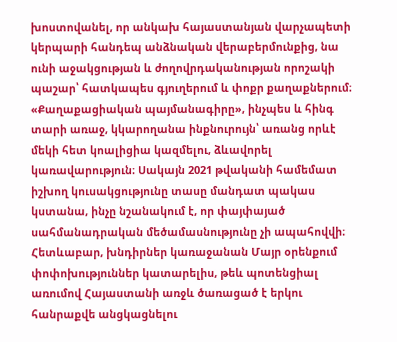խոստովանել, որ անկախ հայաստանյան վարչապետի կերպարի հանդեպ անձնական վերաբերմունքից, նա ունի աջակցության և ժողովրդականության որոշակի պաշար՝ հատկապես գյուղերում և փոքր քաղաքներում։
«Քաղաքացիական պայմանագիրը», ինչպես և հինգ տարի առաջ, կկարողանա ինքնուրույն՝ առանց որևէ մեկի հետ կոալիցիա կազմելու, ձևավորել կառավարություն։ Սակայն 2021 թվականի համեմատ իշխող կուսակցությունը տասը մանդատ պակաս կստանա, ինչը նշանակում է, որ փայփայած սահմանադրական մեծամասնությունը չի ապահովվի։
Հետևաբար, խնդիրներ կառաջանան Մայր օրենքում փոփոխություններ կատարելիս, թեև պոտենցիալ առումով Հայաստանի առջև ծառացած է երկու հանրաքվե անցկացնելու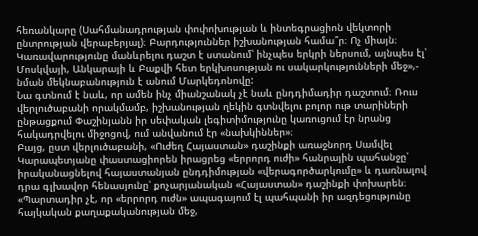հեռանկարը (Սահմանադրության փոփոխության և ինտեգրացիոն վեկտորի ընտրության վերաբերյալ)։ Բարդություններ իշխանության համա՞ր։ Ոչ միայն։ Կառավարությունը մանևրելու դաշտ է ստանում՝ ինչպես երկրի ներսում, այնպես էլ՝ Մոսկվայի, Անկարայի և Բաքվի հետ երկխոսության ու սակարկությունների մեջ»,- նման մեկնաբանություն է անում Մարկեդոնովը:
Նա գտնում է նաև, որ ամեն ինչ միանշանակ չէ նաև ընդդիմադիր դաշտում։ Ռուս վերլուծաբանի որակմամբ, իշխանության ղեկին գտնվելու բոլոր ութ տարիների ընթացքում Փաշինյանն իր սեփական լեգիտիմությունը կառուցում էր նրանց հակադրվելու միջոցով, ում անվանում էր «նախկիններ»։
Բայց, ըստ վերլուծաբանի, «Ուժեղ Հայաստան» դաշինքի առաջնորդ Սամվել Կարապետյանը փաստացիորեն իրացրեց «երրորդ ուժի» հանրային պահանջը՝ իրականացնելով հայաստանյան ընդդիմության «վերագործարկումը» և դառնալով դրա գլխավոր հենասյունը՝ քոչարյանական «Հայաստան» դաշինքի փոխարեն։
«Պարտադիր չէ, որ «երրորդ ուժն» ապագայում էլ պահպանի իր ազդեցությունը հայկական քաղաքականության մեջ,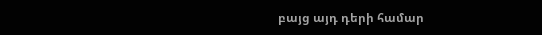բայց այդ դերի համար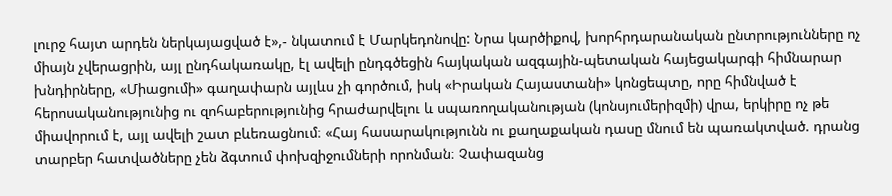լուրջ հայտ արդեն ներկայացված է»,- նկատում է Մարկեդոնովը: Նրա կարծիքով, խորհրդարանական ընտրությունները ոչ միայն չվերացրին, այլ ընդհակառակը, էլ ավելի ընդգծեցին հայկական ազգային-պետական հայեցակարգի հիմնարար խնդիրները, «Միացումի» գաղափարն այլևս չի գործում, իսկ «Իրական Հայաստանի» կոնցեպտը, որը հիմնված է հերոսականությունից ու զոհաբերությունից հրաժարվելու և սպառողականության (կոնսյումերիզմի) վրա, երկիրը ոչ թե միավորում է, այլ ավելի շատ բևեռացնում։ «Հայ հասարակությունն ու քաղաքական դասը մնում են պառակտված. դրանց տարբեր հատվածները չեն ձգտում փոխզիջումների որոնման։ Չափազանց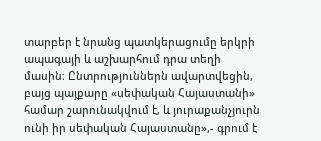տարբեր է նրանց պատկերացումը երկրի ապագայի և աշխարհում դրա տեղի մասին։ Ընտրություններն ավարտվեցին, բայց պայքարը «սեփական Հայաստանի» համար շարունակվում է, և յուրաքանչյուրն ունի իր սեփական Հայաստանը»,- գրում է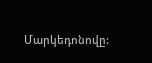Մարկեդոնովը: